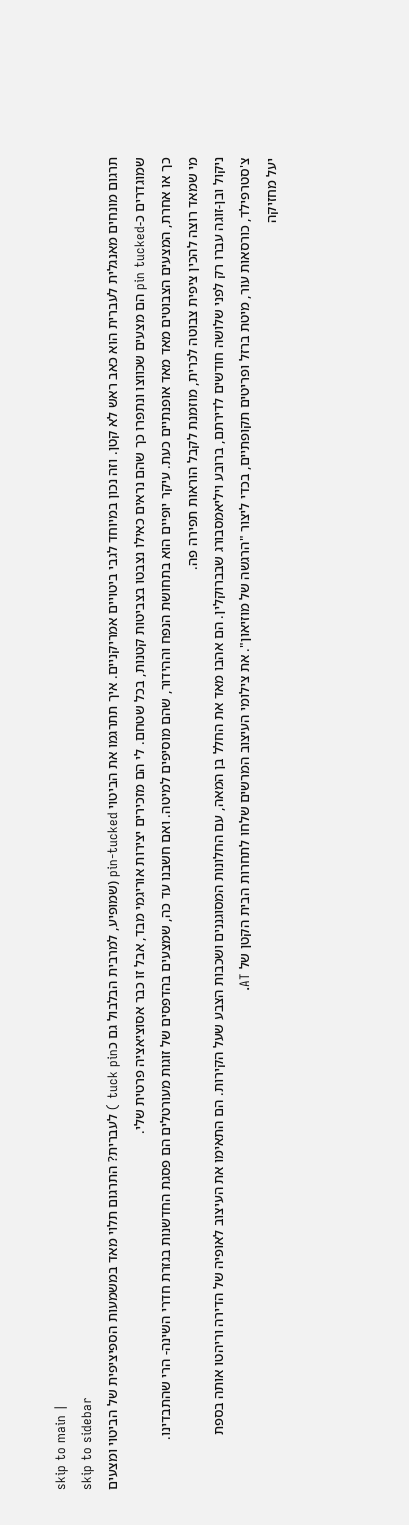skip to main |
skip to sidebar
תרגום מונחים מאנגלית לעברית הוא כאב ראש לא קטן. וזה נכון במיוחד לגבי ביטויים אמריקניים. איך תתרגמו את הביטוי pin-tucked (שמופיע, למרבית הבלבול גם כtuck pin ) לעברית? התרגום תלוי מאד במשמעות הספיציפית של הביטוי ומצעים שמוגדרים כ-pin tucked הם מצעים שכווצו ונתפרו כך שהם נראים כאילו נצבטו בצביטות קטנות, בכל שטחם. לי הם מזכירים יצירות אוריגמי מבד, אבל זו כבר אסוציאציה פרטית שלי.
כך או אחרת, המצעים הצבוטים מאד מאד אופנתיים כעת. עיקר יופיים הוא בתחושת הנפח וההידור, שהם מוסיפים למיטה. ואם חשבנו עד כה, שמצעים בהדפסים של זוגות מעורטלים הם פסגת החדשנות בגזרת חדרי השינה- הרי שהתבדינו.
מי שמאד רוצה להכין ציפית צבוטה לכרית, מוזמנת לקבל הוראות תפירה פה.
ניקול ובן-זוגה עברו רק לפני שלושה חודשים לדירתם, ברובע ויליאמסבורג שבברוקלין. הם אהבו מאד את החלל בן המאה, עם החלונות המסוגננים ושכבות הצבע שעל הקירות. הם התאימו את העיצוב לאופיה של הדירה וריהטו אותה בספת צ'סטרפילד, כורסאות עור, מיטת ברזל ופריטים תקופתיים, בכדי ליצור "הרגשה של מוזיאון". את צילומי העיצוב המרשים שלחו לתחרות הבית הקטן של AT.
יעל מחזיקה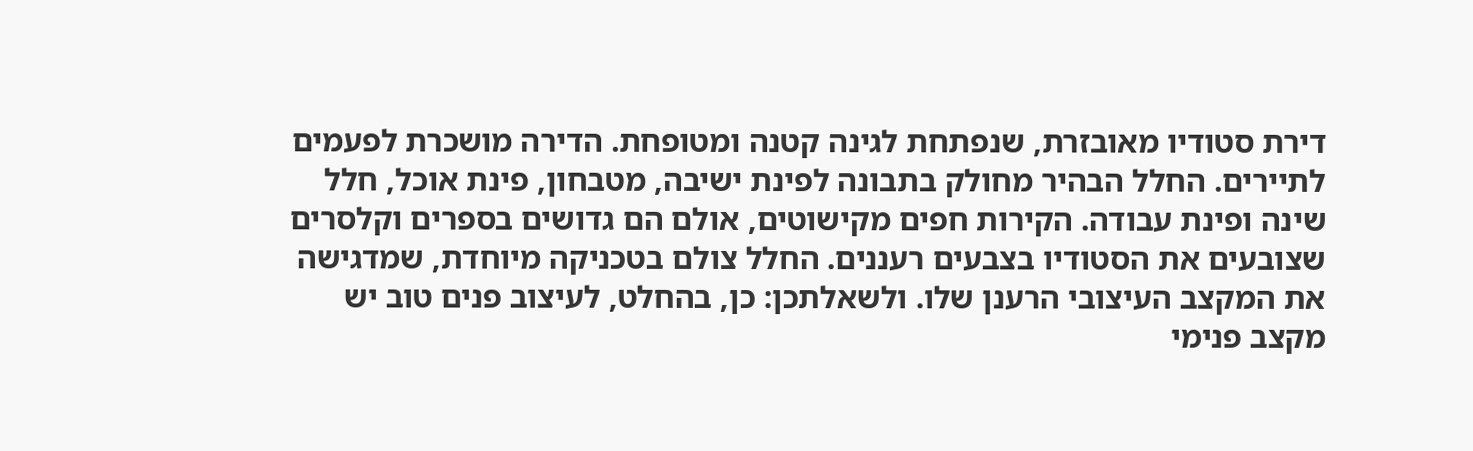דירת סטודיו מאובזרת, שנפתחת לגינה קטנה ומטופחת. הדירה מושכרת לפעמים לתיירים. החלל הבהיר מחולק בתבונה לפינת ישיבה, מטבחון, פינת אוכל, חלל שינה ופינת עבודה. הקירות חפים מקישוטים, אולם הם גדושים בספרים וקלסרים שצובעים את הסטודיו בצבעים רעננים. החלל צולם בטכניקה מיוחדת, שמדגישה את המקצב העיצובי הרענן שלו. ולשאלתכן: כן, בהחלט, לעיצוב פנים טוב יש מקצב פנימי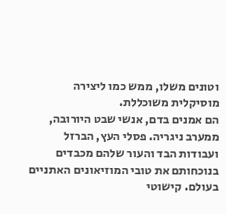וטונים משלו, ממש כמו ליצירה מוסיקלית משוכללת.
הם אמנים בדם, אנשי שבט היורובה, ממערב ניגריה. פסלי העץ, הברזל ועבודות הבד והעור שלהם מכבדים בנוכחותם את טובי המוזיאונים האתניים בעולם. קישוטי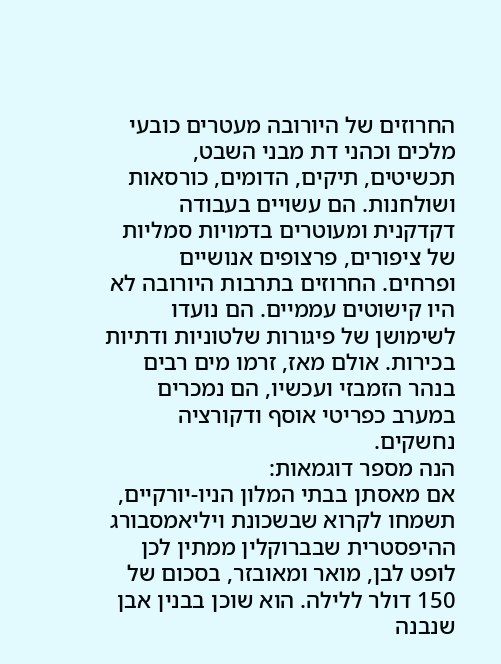החרוזים של היורובה מעטרים כובעי מלכים וכהני דת מבני השבט, תכשיטים, תיקים, הדומים, כורסאות ושולחנות. הם עשויים בעבודה דקדקנית ומעוטרים בדמויות סמליות של ציפורים, פרצופים אנושיים ופרחים. החרוזים בתרבות היורובה לא היו קישוטים עממיים. הם נועדו לשימושן של פיגורות שלטוניות ודתיות בכירות. אולם מאז, זרמו מים רבים בנהר הזמבזי ועכשיו, הם נמכרים במערב כפריטי אוסף ודקורציה נחשקים.
הנה מספר דוגמאות:
אם מאסתן בבתי המלון הניו-יורקיים, תשמחו לקרוא שבשכונת ויליאמסבורג ההיפסטרית שבברוקלין ממתין לכן לופט לבן, מואר ומאובזר, בסכום של 150 דולר ללילה. הוא שוכן בבנין אבן שנבנה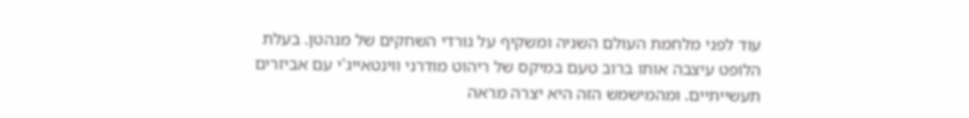עוד לפני מלחמת העולם השניה ומשקיף על גורדי השחקים של מנהטן. בעלת הלופט עיצבה אותו ברוב טעם במיקס של ריהוט מודרני ווינטאייג'י עם אביזרים תעשייתיים. ומהמישמש הזה היא יצרה מראה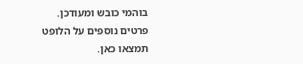בוהמי כובש ומעודכן.
פרטים נוספים על הלופט תמצאו כאן.